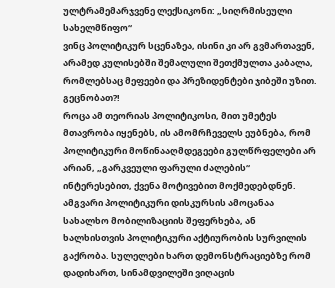ულტრამემარჯვენე ლექსიკონი: „სიღრმისეული სახელმწიფო“
ვინც პოლიტიკურ სცენაზეა, ისინი კი არ გვმართავენ, არამედ კულისებში შემალული შეთქმულთა კაბალა, რომლებსაც მეფეები და პრეზიდენტები ჯიბეში უზით. გეცნობათ?!
როცა ამ თეორიას პოლიტიკოსი, მით უმეტეს მთავრობა იყენებს, ის ამომრჩეველს ეუბნება, რომ პოლიტიკური მოწინააღმდეგეები გულწრფელები არ არიან, „გარკვეული ფარული ძალების“ ინტერესებით, ქვენა მოტივებით მოქმედებდნენ. ამგვარი პოლიტიკური დისკურსის ამოცანაა სახალხო მობილიზაციის შეფერხება, ან ხალხისთვის პოლიტიკური აქტიურობის სურვილის გაქრობა. სულელები ხართ დემონსტრაციებზე რომ დადიხართ, სინამდვილეში ვიღაცის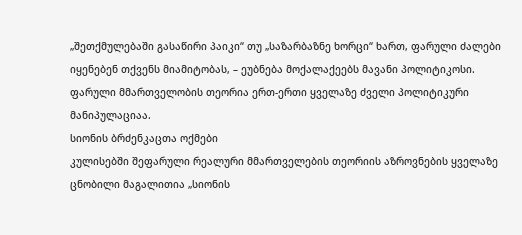„შეთქმულებაში გასაწირი პაიკი“ თუ „საზარბაზნე ხორცი“ ხართ, ფარული ძალები იყენებენ თქვენს მიამიტობას, – ეუბნება მოქალაქეებს მავანი პოლიტიკოსი. ფარული მმართველობის თეორია ერთ-ერთი ყველაზე ძველი პოლიტიკური მანიპულაციაა.
სიონის ბრძენკაცთა ოქმები
კულისებში შეფარული რეალური მმართველების თეორიის აზროვნების ყველაზე ცნობილი მაგალითია „სიონის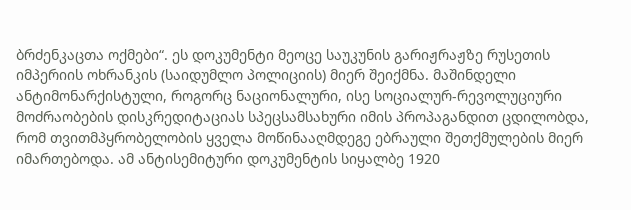ბრძენკაცთა ოქმები“. ეს დოკუმენტი მეოცე საუკუნის გარიჟრაჟზე რუსეთის იმპერიის ოხრანკის (საიდუმლო პოლიციის) მიერ შეიქმნა. მაშინდელი ანტიმონარქისტული, როგორც ნაციონალური, ისე სოციალურ-რევოლუციური მოძრაობების დისკრედიტაციას სპეცსამსახური იმის პროპაგანდით ცდილობდა, რომ თვითმპყრობელობის ყველა მოწინააღმდეგე ებრაული შეთქმულების მიერ იმართებოდა. ამ ანტისემიტური დოკუმენტის სიყალბე 1920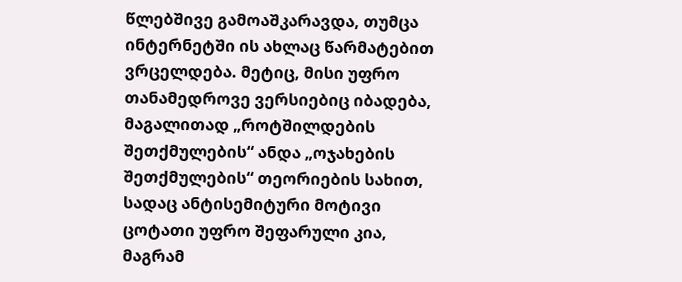წლებშივე გამოაშკარავდა, თუმცა ინტერნეტში ის ახლაც წარმატებით ვრცელდება. მეტიც, მისი უფრო თანამედროვე ვერსიებიც იბადება, მაგალითად „როტშილდების შეთქმულების“ ანდა „ოჯახების შეთქმულების“ თეორიების სახით, სადაც ანტისემიტური მოტივი ცოტათი უფრო შეფარული კია, მაგრამ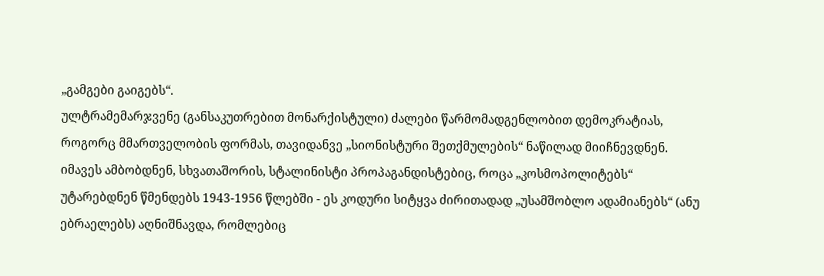„გამგები გაიგებს“.
ულტრამემარჯვენე (განსაკუთრებით მონარქისტული) ძალები წარმომადგენლობით დემოკრატიას, როგორც მმართველობის ფორმას, თავიდანვე „სიონისტური შეთქმულების“ ნაწილად მიიჩნევდნენ. იმავეს ამბობდნენ, სხვათაშორის, სტალინისტი პროპაგანდისტებიც, როცა „კოსმოპოლიტებს“ უტარებდნენ წმენდებს 1943-1956 წლებში - ეს კოდური სიტყვა ძირითადად „უსამშობლო ადამიანებს“ (ანუ ებრაელებს) აღნიშნავდა, რომლებიც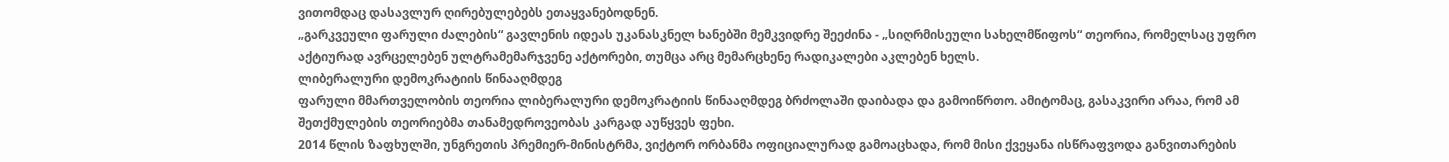ვითომდაც დასავლურ ღირებულებებს ეთაყვანებოდნენ.
„გარკვეული ფარული ძალების“ გავლენის იდეას უკანასკნელ ხანებში მემკვიდრე შეეძინა - „სიღრმისეული სახელმწიფოს“ თეორია, რომელსაც უფრო აქტიურად ავრცელებენ ულტრამემარჯვენე აქტორები, თუმცა არც მემარცხენე რადიკალები აკლებენ ხელს.
ლიბერალური დემოკრატიის წინააღმდეგ
ფარული მმართველობის თეორია ლიბერალური დემოკრატიის წინააღმდეგ ბრძოლაში დაიბადა და გამოიწრთო. ამიტომაც, გასაკვირი არაა, რომ ამ შეთქმულების თეორიებმა თანამედროვეობას კარგად აუწყვეს ფეხი.
2014 წლის ზაფხულში, უნგრეთის პრემიერ-მინისტრმა, ვიქტორ ორბანმა ოფიციალურად გამოაცხადა, რომ მისი ქვეყანა ისწრაფვოდა განვითარების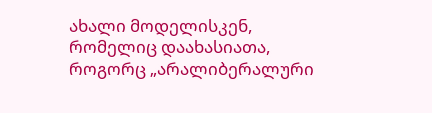ახალი მოდელისკენ, რომელიც დაახასიათა, როგორც „არალიბერალური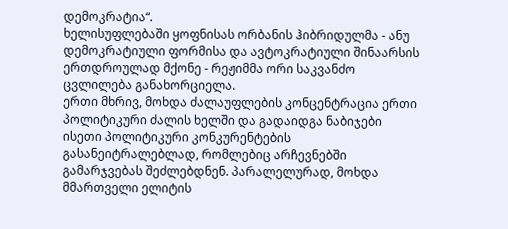დემოკრატია“.
ხელისუფლებაში ყოფნისას ორბანის ჰიბრიდულმა - ანუ დემოკრატიული ფორმისა და ავტოკრატიული შინაარსის ერთდროულად მქონე - რეჟიმმა ორი საკვანძო ცვლილება განახორციელა.
ერთი მხრივ, მოხდა ძალაუფლების კონცენტრაცია ერთი პოლიტიკური ძალის ხელში და გადაიდგა ნაბიჯები ისეთი პოლიტიკური კონკურენტების გასანეიტრალებლად, რომლებიც არჩევნებში გამარჯვებას შეძლებდნენ. პარალელურად, მოხდა მმართველი ელიტის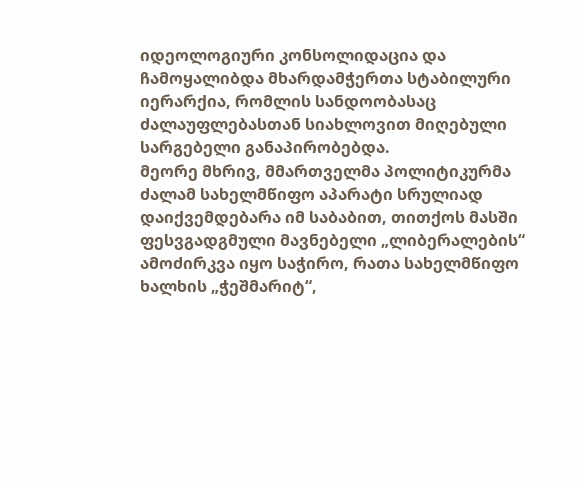იდეოლოგიური კონსოლიდაცია და ჩამოყალიბდა მხარდამჭერთა სტაბილური იერარქია, რომლის სანდოობასაც ძალაუფლებასთან სიახლოვით მიღებული სარგებელი განაპირობებდა.
მეორე მხრივ, მმართველმა პოლიტიკურმა ძალამ სახელმწიფო აპარატი სრულიად დაიქვემდებარა იმ საბაბით, თითქოს მასში ფესვგადგმული მავნებელი „ლიბერალების“ ამოძირკვა იყო საჭირო, რათა სახელმწიფო ხალხის „ჭეშმარიტ“,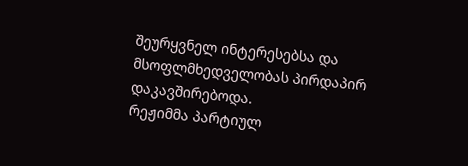შეურყვნელ ინტერესებსა და მსოფლმხედველობას პირდაპირ დაკავშირებოდა.
რეჟიმმა პარტიულ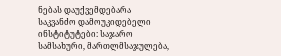ნებას დაუქვემდებარა საკვანძო დამოუკიდებელი ინსტიტუტები: საჯარო სამსახური, მართლმსაჯულება,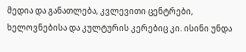მედია და განათლება, კვლევითი ცენტრები, ხელოვნებისა და კულტურის კერებიც კი. ისინი უნდა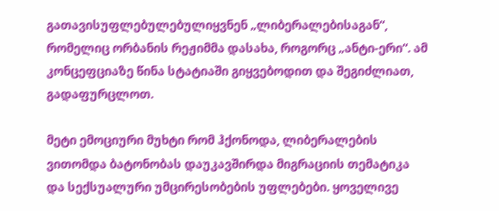გათავისუფლებულებულიყვნენ „ლიბერალებისაგან“, რომელიც ორბანის რეჟიმმა დასახა, როგორც „ანტი-ერი“. ამ კონცეფციაზე წინა სტატიაში გიყვებოდით და შეგიძლიათ, გადაფურცლოთ.

მეტი ემოციური მუხტი რომ ჰქონოდა, ლიბერალების ვითომდა ბატონობას დაუკავშირდა მიგრაციის თემატიკა და სექსუალური უმცირესობების უფლებები. ყოველივე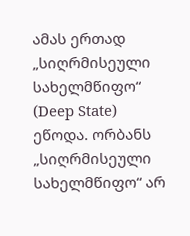ამას ერთად „სიღრმისეული სახელმწიფო“ (Deep State) ეწოდა. ორბანს „სიღრმისეული სახელმწიფო“ არ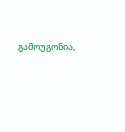გამოუგონია,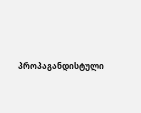პროპაგანდისტული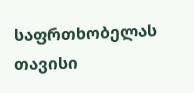საფრთხობელას თავისი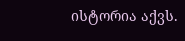ისტორია აქვს.